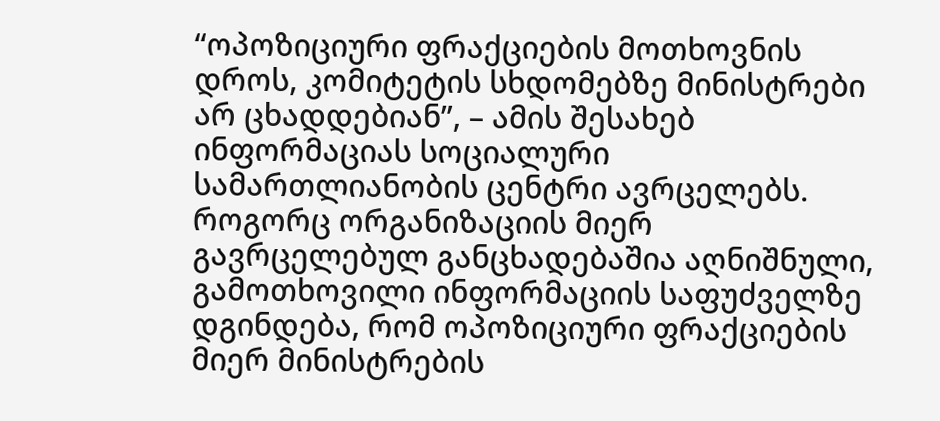“ოპოზიციური ფრაქციების მოთხოვნის დროს, კომიტეტის სხდომებზე მინისტრები არ ცხადდებიან”, – ამის შესახებ ინფორმაციას სოციალური სამართლიანობის ცენტრი ავრცელებს.
როგორც ორგანიზაციის მიერ გავრცელებულ განცხადებაშია აღნიშნული, გამოთხოვილი ინფორმაციის საფუძველზე დგინდება, რომ ოპოზიციური ფრაქციების მიერ მინისტრების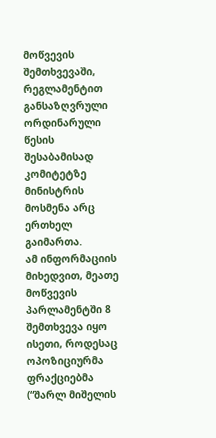მოწვევის შემთხვევაში, რეგლამენტით განსაზღვრული ორდინარული წესის შესაბამისად კომიტეტზე მინისტრის მოსმენა არც ერთხელ გაიმართა.
ამ ინფორმაციის მიხედვით, მეათე მოწვევის პარლამენტში 8 შემთხვევა იყო ისეთი, როდესაც ოპოზიციურმა ფრაქციებმა (“შარლ მიშელის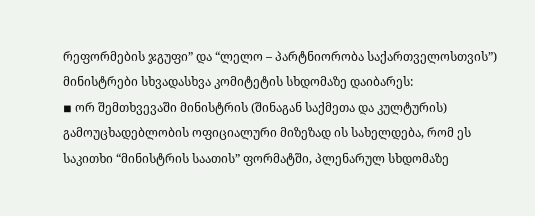რეფორმების ჯგუფი” და “ლელო – პარტნიორობა საქართველოსთვის”) მინისტრები სხვადასხვა კომიტეტის სხდომაზე დაიბარეს:
◾ ორ შემთხვევაში მინისტრის (შინაგან საქმეთა და კულტურის) გამოუცხადებლობის ოფიციალური მიზეზად ის სახელდება, რომ ეს საკითხი “მინისტრის საათის” ფორმატში, პლენარულ სხდომაზე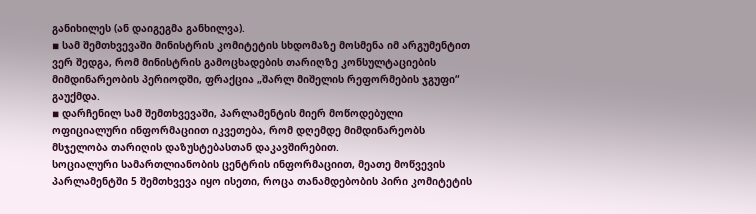განიხილეს (ან დაიგეგმა განხილვა).
◾ სამ შემთხვევაში მინისტრის კომიტეტის სხდომაზე მოსმენა იმ არგუმენტით ვერ შედგა, რომ მინისტრის გამოცხადების თარიღზე კონსულტაციების მიმდინარეობის პერიოდში, ფრაქცია „შარლ მიშელის რეფორმების ჯგუფი“ გაუქმდა.
◾ დარჩენილ სამ შემთხვევაში, პარლამენტის მიერ მოწოდებული ოფიციალური ინფორმაციით იკვეთება, რომ დღემდე მიმდინარეობს მსჯელობა თარიღის დაზუსტებასთან დაკავშირებით.
სოციალური სამართლიანობის ცენტრის ინფორმაციით, მეათე მოწვევის პარლამენტში 5 შემთხვევა იყო ისეთი, როცა თანამდებობის პირი კომიტეტის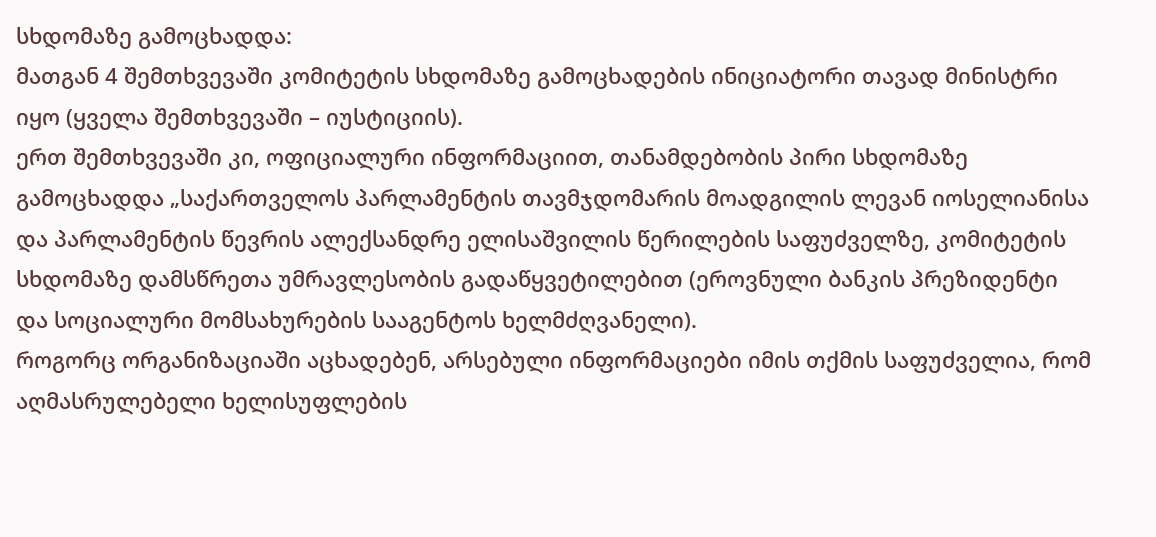სხდომაზე გამოცხადდა:
მათგან 4 შემთხვევაში კომიტეტის სხდომაზე გამოცხადების ინიციატორი თავად მინისტრი იყო (ყველა შემთხვევაში – იუსტიციის).
ერთ შემთხვევაში კი, ოფიციალური ინფორმაციით, თანამდებობის პირი სხდომაზე გამოცხადდა „საქართველოს პარლამენტის თავმჯდომარის მოადგილის ლევან იოსელიანისა და პარლამენტის წევრის ალექსანდრე ელისაშვილის წერილების საფუძველზე, კომიტეტის სხდომაზე დამსწრეთა უმრავლესობის გადაწყვეტილებით (ეროვნული ბანკის პრეზიდენტი და სოციალური მომსახურების სააგენტოს ხელმძღვანელი).
როგორც ორგანიზაციაში აცხადებენ, არსებული ინფორმაციები იმის თქმის საფუძველია, რომ აღმასრულებელი ხელისუფლების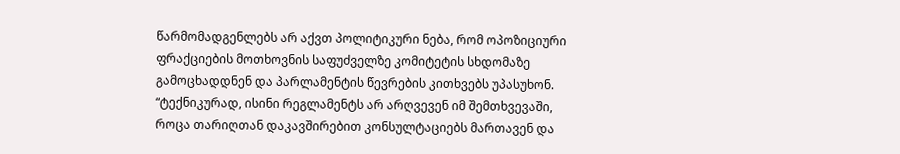წარმომადგენლებს არ აქვთ პოლიტიკური ნება, რომ ოპოზიციური ფრაქციების მოთხოვნის საფუძველზე კომიტეტის სხდომაზე გამოცხადდნენ და პარლამენტის წევრების კითხვებს უპასუხონ.
“ტექნიკურად, ისინი რეგლამენტს არ არღვევენ იმ შემთხვევაში, როცა თარიღთან დაკავშირებით კონსულტაციებს მართავენ და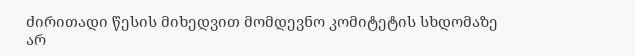ძირითადი წესის მიხედვით მომდევნო კომიტეტის სხდომაზე არ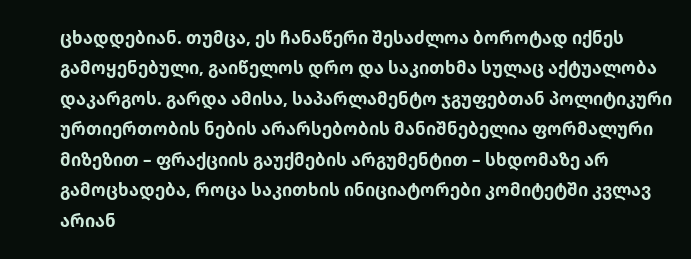ცხადდებიან. თუმცა, ეს ჩანაწერი შესაძლოა ბოროტად იქნეს გამოყენებული, გაიწელოს დრო და საკითხმა სულაც აქტუალობა დაკარგოს. გარდა ამისა, საპარლამენტო ჯგუფებთან პოლიტიკური ურთიერთობის ნების არარსებობის მანიშნებელია ფორმალური მიზეზით – ფრაქციის გაუქმების არგუმენტით – სხდომაზე არ გამოცხადება, როცა საკითხის ინიციატორები კომიტეტში კვლავ არიან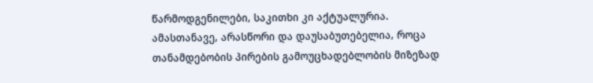წარმოდგენილები, საკითხი კი აქტუალურია.
ამასთანავე, არასწორი და დაუსაბუთებელია, როცა თანამდებობის პირების გამოუცხადებლობის მიზეზად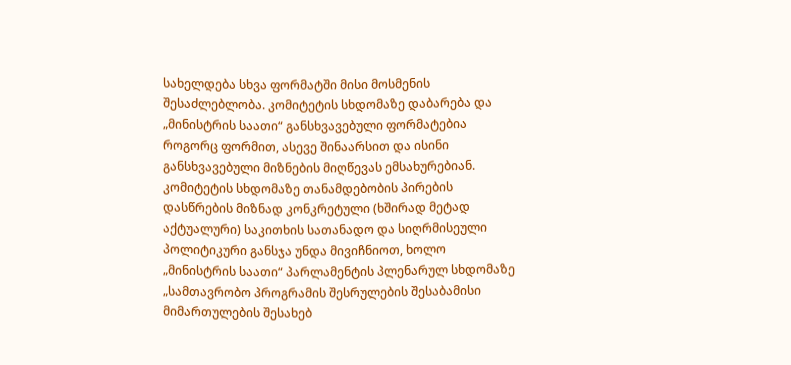სახელდება სხვა ფორმატში მისი მოსმენის შესაძლებლობა. კომიტეტის სხდომაზე დაბარება და „მინისტრის საათი“ განსხვავებული ფორმატებია როგორც ფორმით, ასევე შინაარსით და ისინი განსხვავებული მიზნების მიღწევას ემსახურებიან.
კომიტეტის სხდომაზე თანამდებობის პირების დასწრების მიზნად კონკრეტული (ხშირად მეტად აქტუალური) საკითხის სათანადო და სიღრმისეული პოლიტიკური განსჯა უნდა მივიჩნიოთ, ხოლო „მინისტრის საათი“ პარლამენტის პლენარულ სხდომაზე „სამთავრობო პროგრამის შესრულების შესაბამისი მიმართულების შესახებ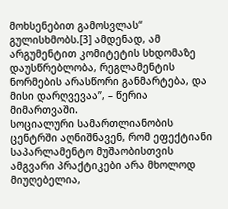მოხსენებით გამოსვლას“ გულისხმობს.[3] ამდენად, ამ არგუმენტით კომიტეტის სხდომაზე დაუსწრებლობა, რეგლამენტის ნორმების არასწორი განმარტება, და მისი დარღვევაა”, – წერია მიმართვაში.
სოციალური სამართლიანობის ცენტრში აღნიშნავენ, რომ ეფექტიანი საპარლამენტო მუშაობისთვის ამგვარი პრაქტიკები არა მხოლოდ მიუღებელია,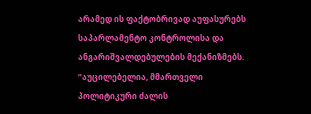არამედ ის ფაქტობრივად აუფასურებს საპარლამენტო კონტროლისა და ანგარიშვალდებულების მექანიზმებს.
“აუცილებელია, მმართველი პოლიტიკური ძალის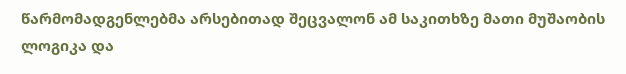წარმომადგენლებმა არსებითად შეცვალონ ამ საკითხზე მათი მუშაობის ლოგიკა და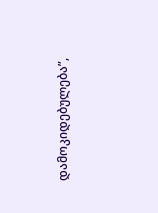დამოკიდებულება”,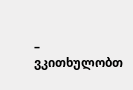– ვკითხულობთ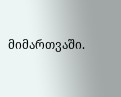მიმართვაში.